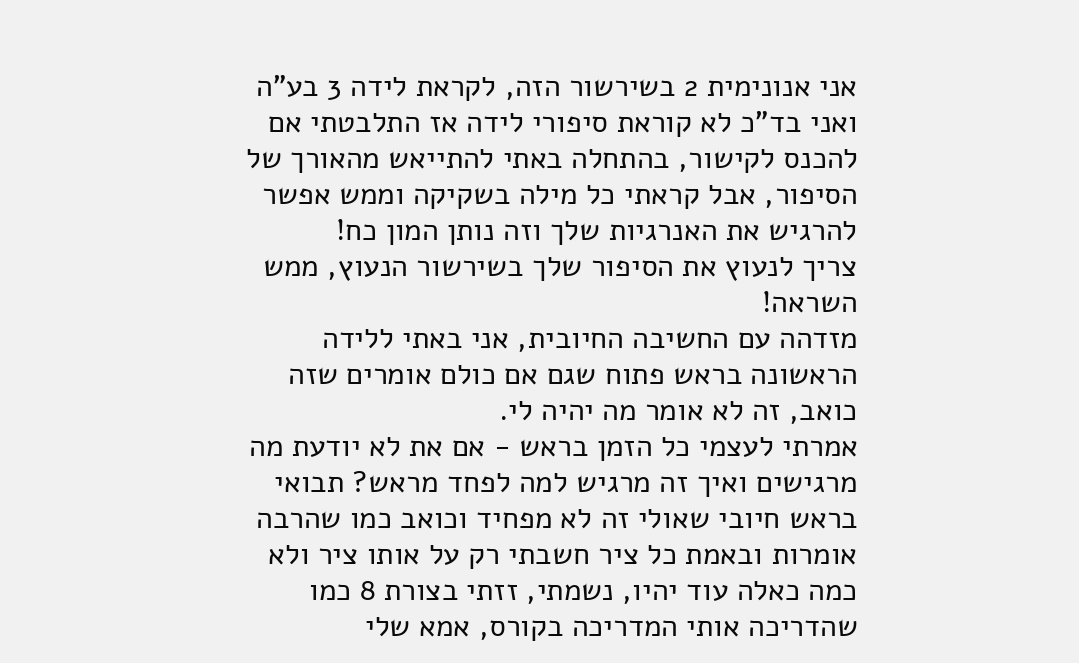אני אנונימית 2 בשירשור הזה, לקראת לידה 3 בע"ה ואני בד"כ לא קוראת סיפורי לידה אז התלבטתי אם להכנס לקישור, בהתחלה באתי להתייאש מהאורך של הסיפור, אבל קראתי כל מילה בשקיקה וממש אפשר להרגיש את האנרגיות שלך וזה נותן המון כח!
צריך לנעוץ את הסיפור שלך בשירשור הנעוץ, ממש השראה!
מזדהה עם החשיבה החיובית, אני באתי ללידה הראשונה בראש פתוח שגם אם כולם אומרים שזה כואב, זה לא אומר מה יהיה לי.
אמרתי לעצמי כל הזמן בראש - אם את לא יודעת מה מרגישים ואיך זה מרגיש למה לפחד מראש? תבואי בראש חיובי שאולי זה לא מפחיד וכואב כמו שהרבה אומרות ובאמת כל ציר חשבתי רק על אותו ציר ולא כמה כאלה עוד יהיו, נשמתי, זזתי בצורת 8 כמו שהדריכה אותי המדריכה בקורס, אמא שלי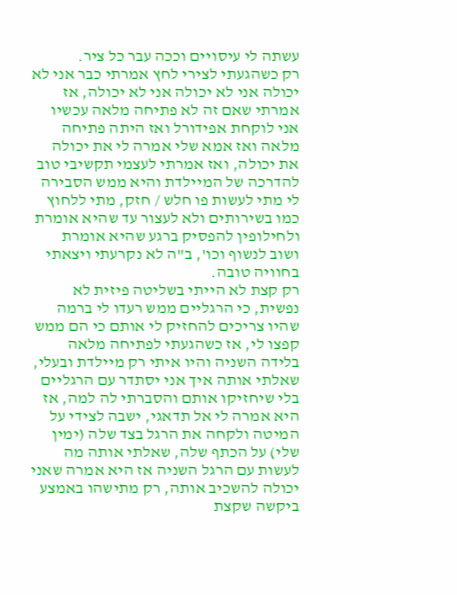עשתה לי עיסויים וככה עבר כל ציר.
רק כשהגעתי לצירי לחץ אמרתי כבר אני לא יכולה אני לא יכולה אני לא יכולה, אז אמרתי שאם זה לא פתיחה מלאה עכשיו אני לוקחת אפידורל ואז היתה פתיחה מלאה ואז אמא שלי אמרה לי את יכולה את יכולה, ואז אמרתי לעצמי תקשיבי טוב להדרכה של המיילדת והיא ממש הסבירה לי מתי לעשות פו חלש / חזק, מתי ללחוץ כמו בשירותים ולא לעצור עד שהיא אומרת ולחילופין להפסיק ברגע שהיא אומרת ושוב לנשוף וכו', ב"ה לא נקרעתי ויצאתי בחוויה טובה.
רק קצת לא הייתי בשליטה פיזית לא נפשית, כי הרגליים ממש רעדו לי ברמה שהיו צריכים להחזיק לי אותם כי הם ממש קפצו לי, אז כשהגעתי לפתיחה מלאה בלידה השניה והיו איתי רק מיילדת ובעלי, שאלתי אותה איך אני יסתדר עם הרגליים בלי שיחזיקו אותם והסברתי לה למה, אז היא אמרה לי אל תדאגי, ישבה לצידי על המיטה ולקחה את הרגל בצד שלה (ימין שלי) על הכתף שלה, שאלתי אותה מה לעשות עם הרגל השניה אז היא אמרה שאני יכולה להשכיב אותה, רק מתישהו באמצע ביקשה שקצת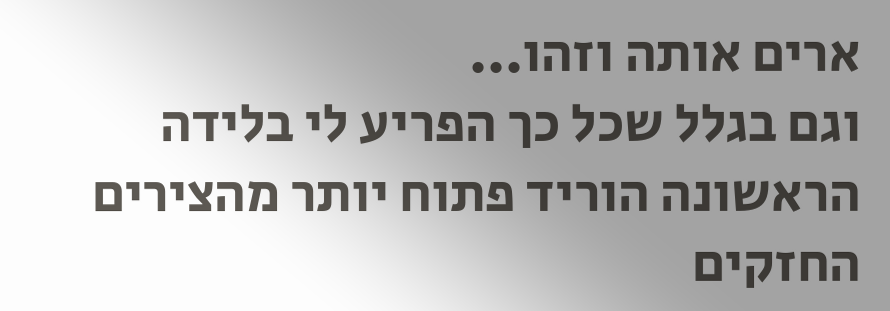ארים אותה וזהו...
וגם בגלל שכל כך הפריע לי בלידה הראשונה הוריד פתוח יותר מהצירים החזקים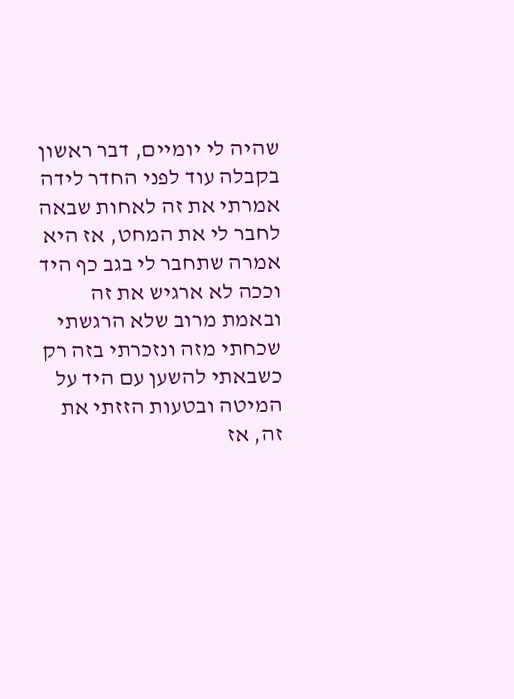שהיה לי יומיים, דבר ראשון בקבלה עוד לפני החדר לידה אמרתי את זה לאחות שבאה לחבר לי את המחט, אז היא אמרה שתחבר לי בגב כף היד וככה לא ארגיש את זה ובאמת מרוב שלא הרגשתי שכחתי מזה ונזכרתי בזה רק כשבאתי להשען עם היד על המיטה ובטעות הזזתי את זה, אז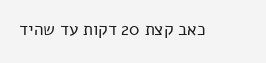כאב קצת 20 דקות עד שהיד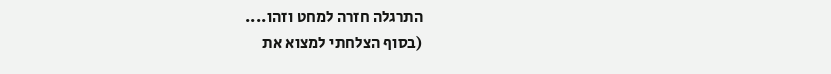התרגלה חזרה למחט וזהו....
(בסוף הצלחתי למצוא את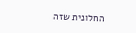החלונית שזה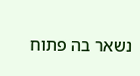נשאר בה פתוח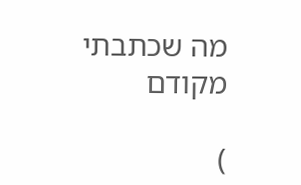מה שכתבתי מקודם

)